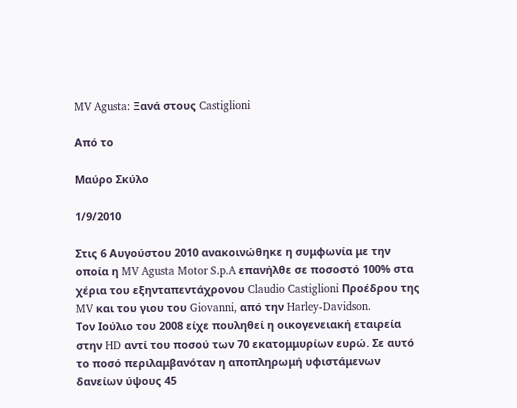MV Agusta: Ξανά στους Castiglioni

Από το

Μαύρο Σκύλο

1/9/2010

Στις 6 Αυγούστου 2010 ανακοινώθηκε η συμφωνία με την οποία η MV Agusta Motor S.p.A επανήλθε σε ποσοστό 100% στα χέρια του εξηνταπεντάχρονου Claudio Castiglioni Προέδρου της MV και του γιου του Giovanni, από την Harley-Davidson.
Τον Ιούλιο του 2008 είχε πουληθεί η οικογενειακή εταιρεία στην HD αντί του ποσού των 70 εκατομμυρίων ευρώ. Σε αυτό το ποσό περιλαμβανόταν η αποπληρωμή υφιστάμενων δανείων ύψους 45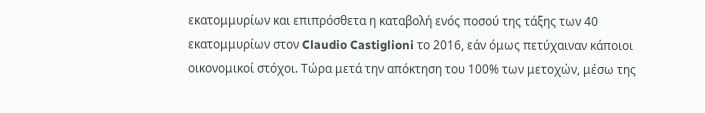εκατομμυρίων και επιπρόσθετα η καταβολή ενός ποσού της τάξης των 40 εκατομμυρίων στον Claudio Castiglioni το 2016, εάν όμως πετύχαιναν κάποιοι οικονομικοί στόχοι. Τώρα μετά την απόκτηση του 100% των μετοχών, μέσω της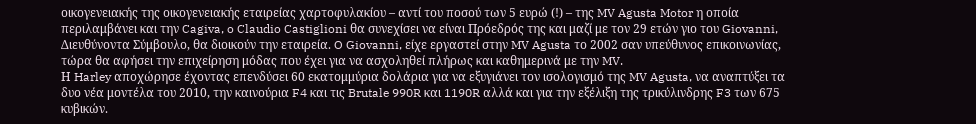οικογενειακής της οικογενειακής εταιρείας χαρτοφυλακίου – αντί του ποσού των 5 ευρώ (!) – της MV Agusta Motor η οποία περιλαμβάνει και την Cagiva, o Claudio Castiglioni θα συνεχίσει να είναι Πρόεδρός της και μαζί με τον 29 ετών γιο του Giovanni, Διευθύνοντα Σύμβουλο, θα διοικούν την εταιρεία. O Giovanni, είχε εργαστεί στην MV Agusta το 2002 σαν υπεύθυνος επικοινωνίας, τώρα θα αφήσει την επιχείρηση μόδας που έχει για να ασχοληθεί πλήρως και καθημερινά με την MV.
Η Harley αποχώρησε έχοντας επενδύσει 60 εκατομμύρια δολάρια για να εξυγιάνει τον ισολογισμό της MV Agusta, να αναπτύξει τα δυο νέα μοντέλα του 2010, την καινούρια F4 και τις Brutale 990R και 1190R αλλά και για την εξέλιξη της τρικύλινδρης F3 των 675 κυβικών.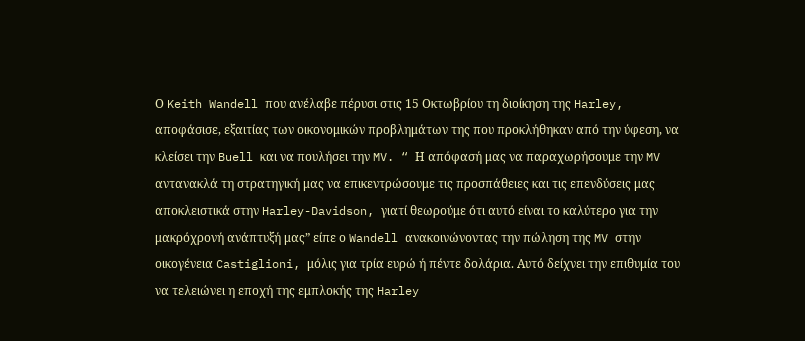Ο Keith Wandell που ανέλαβε πέρυσι στις 15 Οκτωβρίου τη διοίκηση της Harley, αποφάσισε, εξαιτίας των οικονομικών προβλημάτων της που προκλήθηκαν από την ύφεση, να κλείσει την Buell και να πουλήσει την MV. “ Η απόφασή μας να παραχωρήσουμε την MV αντανακλά τη στρατηγική μας να επικεντρώσουμε τις προσπάθειες και τις επενδύσεις μας αποκλειστικά στην Harley-Davidson, γιατί θεωρούμε ότι αυτό είναι το καλύτερο για την μακρόχρονή ανάπτυξή μας” είπε ο Wandell ανακοινώνοντας την πώληση της MV στην οικογένεια Castiglioni, μόλις για τρία ευρώ ή πέντε δολάρια. Αυτό δείχνει την επιθυμία του να τελειώνει η εποχή της εμπλοκής της Harley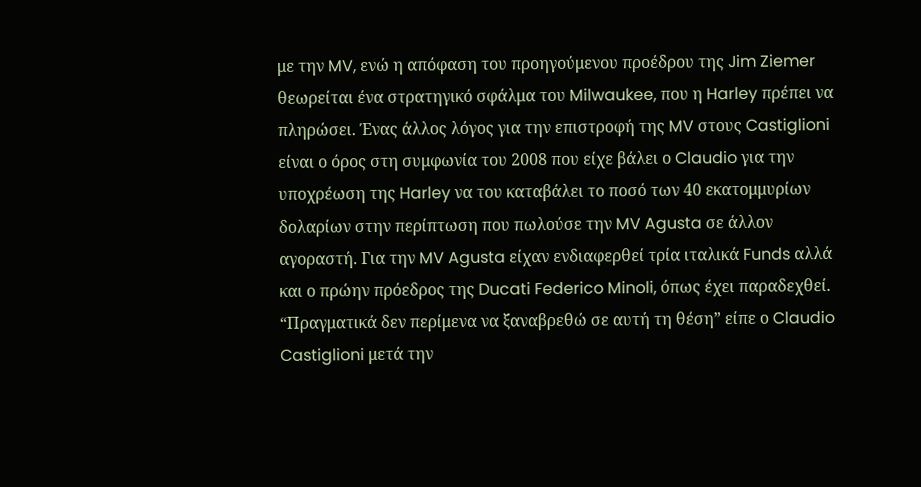με την MV, ενώ η απόφαση του προηγούμενου προέδρου της Jim Ziemer θεωρείται ένα στρατηγικό σφάλμα του Milwaukee, που η Harley πρέπει να πληρώσει. Ένας άλλος λόγος για την επιστροφή της MV στους Castiglioni είναι ο όρος στη συμφωνία του 2008 που είχε βάλει ο Claudio για την υποχρέωση της Harley να του καταβάλει το ποσό των 40 εκατομμυρίων δολαρίων στην περίπτωση που πωλούσε την MV Agusta σε άλλον αγοραστή. Για την MV Agusta είχαν ενδιαφερθεί τρία ιταλικά Funds αλλά και ο πρώην πρόεδρος της Ducati Federico Minoli, όπως έχει παραδεχθεί.
“Πραγματικά δεν περίμενα να ξαναβρεθώ σε αυτή τη θέση” είπε ο Claudio Castiglioni μετά την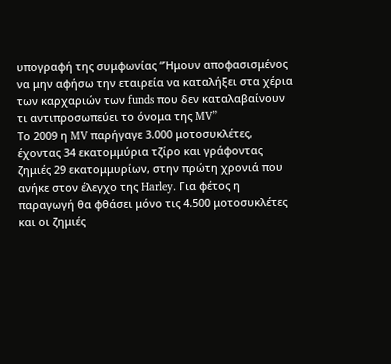υπογραφή της συμφωνίας “Ήμουν αποφασισμένος να μην αφήσω την εταιρεία να καταλήξει στα χέρια των καρχαριών των funds που δεν καταλαβαίνουν τι αντιπροσωπεύει το όνομα της MV”
Τo 2009 η MV παρήγαγε 3.000 μοτοσυκλέτες, έχοντας 34 εκατομμύρια τζίρο και γράφοντας ζημιές 29 εκατομμυρίων, στην πρώτη χρονιά που ανήκε στον έλεγχο της Harley. Για φέτος η παραγωγή θα φθάσει μόνο τις 4.500 μοτοσυκλέτες και οι ζημιές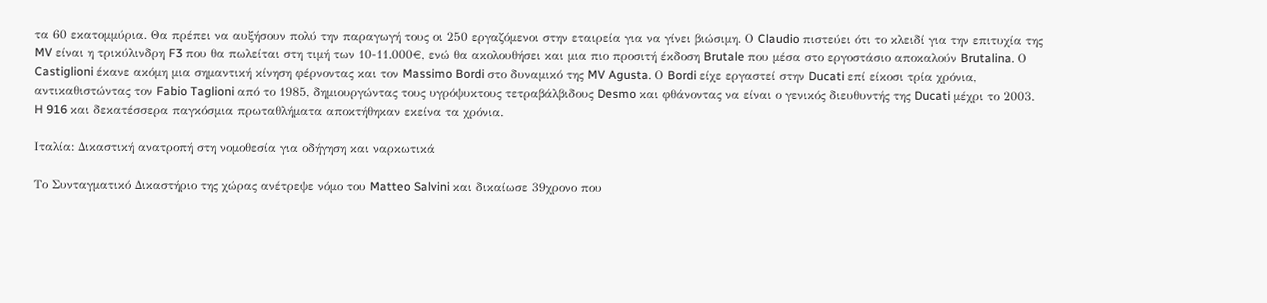τα 60 εκατομμύρια. Θα πρέπει να αυξήσουν πολύ την παραγωγή τους οι 250 εργαζόμενοι στην εταιρεία για να γίνει βιώσιμη. Ο Claudio πιστεύει ότι το κλειδί για την επιτυχία της MV είναι η τρικύλινδρη F3 που θα πωλείται στη τιμή των 10-11.000€, ενώ θα ακολουθήσει και μια πιο προσιτή έκδοση Brutale που μέσα στο εργοστάσιο αποκαλούν Brutalina. Ο Castiglioni έκανε ακόμη μια σημαντική κίνηση φέρνοντας και τον Massimo Bordi στο δυναμικό της MV Agusta. Ο Bordi είχε εργαστεί στην Ducati επί είκοσι τρία χρόνια, αντικαθιστώντας τον Fabio Taglioni από το 1985, δημιουργώντας τους υγρόψυκτους τετραβάλβιδους Desmo και φθάνοντας να είναι ο γενικός διευθυντής της Ducati μέχρι το 2003. H 916 και δεκατέσσερα παγκόσμια πρωταθλήματα αποκτήθηκαν εκείνα τα χρόνια.

Ιταλία: Δικαστική ανατροπή στη νομοθεσία για οδήγηση και ναρκωτικά

Το Συνταγματικό Δικαστήριο της χώρας ανέτρεψε νόμο του Matteo Salvini και δικαίωσε 39χρονο που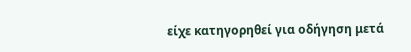είχε κατηγορηθεί για οδήγηση μετά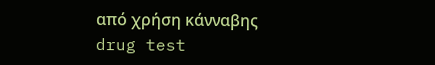από χρήση κάνναβης
drug test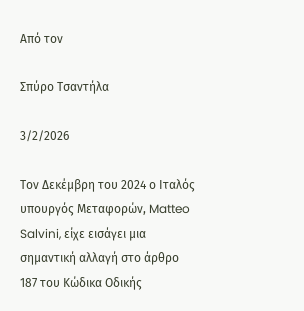Από τον

Σπύρο Τσαντήλα

3/2/2026

Τον Δεκέμβρη του 2024 ο Ιταλός υπουργός Μεταφορών, Matteo Salvini, είχε εισάγει μια σημαντική αλλαγή στο άρθρο 187 του Κώδικα Οδικής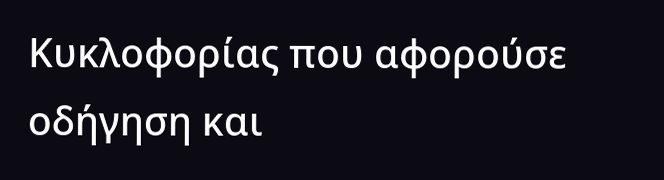Κυκλοφορίας που αφορούσε οδήγηση και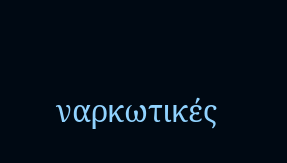ναρκωτικές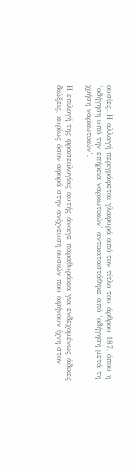ουσίες. Η αλλαγή περιγράφεται γλαφυρά από τον τίτλο του άρθρου 187, όπου η ‘οδήγηση υπό την επήρεια ναρκωτικών’ αντικαταστάθηκε από ‘οδήγηση μετά τη χρήση ναρκωτικών’.

Η επιλογή της φρασεολογίας αυτής άνοιγε παραθυράκια για ενδεχομένως άδικες διώξεις, κυρίως όσον αφορά στην ανίχνευση ουσιών που αφήνουν ίχνη στον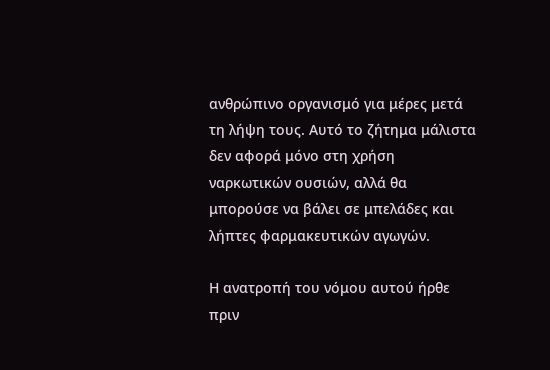ανθρώπινο οργανισμό για μέρες μετά τη λήψη τους. Αυτό το ζήτημα μάλιστα δεν αφορά μόνο στη χρήση ναρκωτικών ουσιών, αλλά θα μπορούσε να βάλει σε μπελάδες και λήπτες φαρμακευτικών αγωγών.

Η ανατροπή του νόμου αυτού ήρθε πριν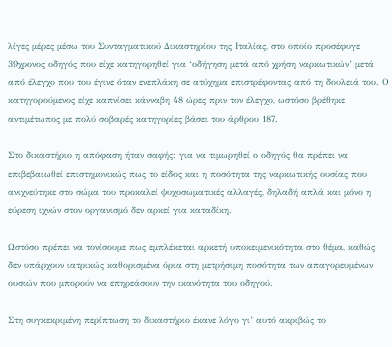λίγες μέρες μέσω του Συνταγματικού Δικαστηρίου της Ιταλίας, στο οποίο προσέφυγε 39χρονος οδηγός που είχε κατηγορηθεί για ‘οδήγηση μετά από χρήση ναρκωτικών’ μετά από έλεγχο που του έγινε όταν ενεπλάκη σε ατύχημα επιστρέφοντας από τη δουλειά του. Ο κατηγορούμενος είχε καπνίσει κάνναβη 48 ώρες πριν τον έλεγχο, ωστόσο βρέθηκε αντιμέτωπος με πολύ σοβαρές κατηγορίες βάσει του άρθρου 187.

Στο δικαστήριο η απόφαση ήταν σαφής: για να τιμωρηθεί ο οδηγός θα πρέπει να επιβεβαιωθεί επιστημονικώς πως το είδος και η ποσότητα της ναρκωτικής ουσίας που ανιχνεύτηκε στο σώμα του προκαλεί ψυχοσωματικές αλλαγές, δηλαδή απλά και μόνο η εύρεση ιχνών στον οργανισμό δεν αρκεί για καταδίκη.

Ωστόσο πρέπει να τονίσουμε πως εμπλέκεται αρκετή υποκειμενικότητα στο θέμα, καθώς δεν υπάρχουν ιατρικώς καθορισμένα όρια στη μετρήσιμη ποσότητα των απαγορευμένων ουσιών που μπορούν να επηρεάσουν την ικανότητα του οδηγού.

Στη συγκεκριμένη περίπτωση το δικαστήριο έκανε λόγο γι’ αυτό ακριβώς το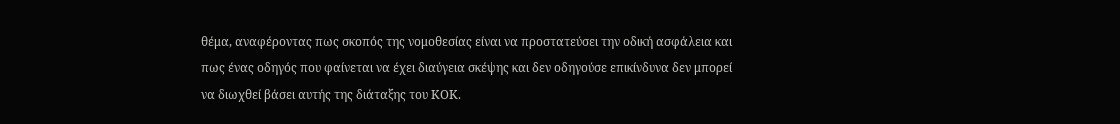θέμα, αναφέροντας πως σκοπός της νομοθεσίας είναι να προστατεύσει την οδική ασφάλεια και πως ένας οδηγός που φαίνεται να έχει διαύγεια σκέψης και δεν οδηγούσε επικίνδυνα δεν μπορεί να διωχθεί βάσει αυτής της διάταξης του ΚΟΚ.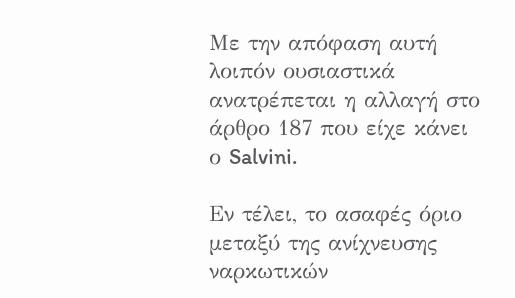Με την απόφαση αυτή λοιπόν ουσιαστικά ανατρέπεται η αλλαγή στο άρθρο 187 που είχε κάνει ο Salvini.

Εν τέλει, το ασαφές όριο μεταξύ της ανίχνευσης ναρκωτικών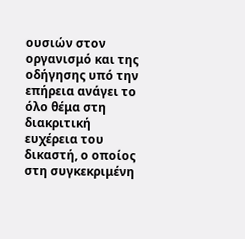ουσιών στον οργανισμό και της οδήγησης υπό την επήρεια ανάγει το όλο θέμα στη διακριτική ευχέρεια του δικαστή, ο οποίος στη συγκεκριμένη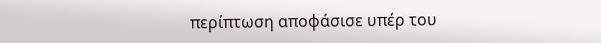περίπτωση αποφάσισε υπέρ του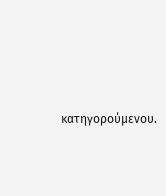κατηγορούμενου.